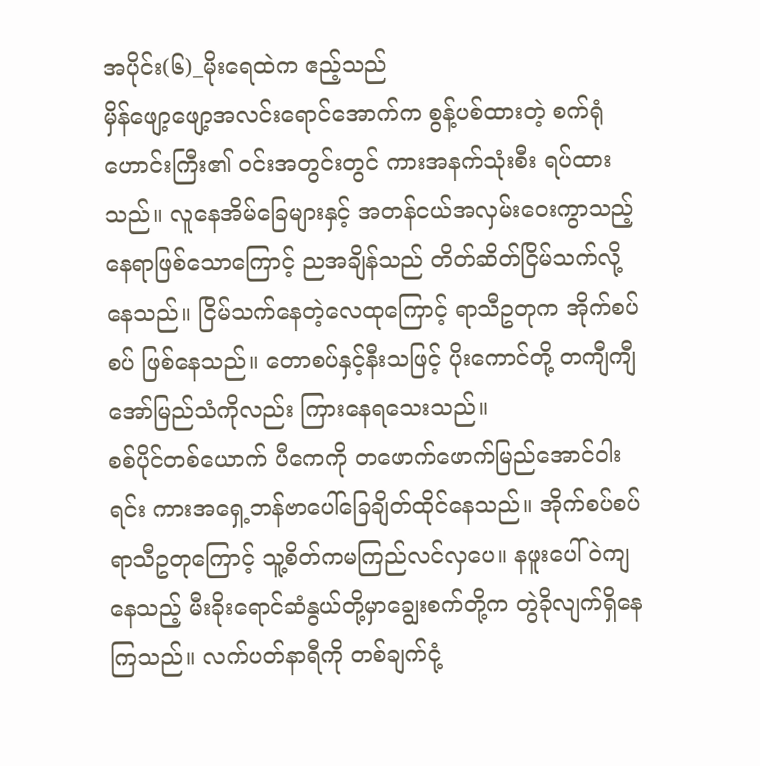အပိုင်း(၆)_မိုးရေထဲက ဧည့်သည်
မှိန်ဖျော့ဖျော့အလင်းရောင်အောက်က စွန့်ပစ်ထားတဲ့ စက်ရုံဟောင်းကြီး၏ ဝင်းအတွင်းတွင် ကားအနက်သုံးစီး ရပ်ထားသည်။ လူနေအိမ်ခြေများနှင့် အတန်ငယ်အလှမ်းဝေးကွာသည့် နေရာဖြစ်သောကြောင့် ညအချိန်သည် တိတ်ဆိတ်ငြိမ်သက်လို့နေသည်။ ငြိမ်သက်နေတဲ့လေထုကြောင့် ရာသီဥတုက အိုက်စပ်စပ် ဖြစ်နေသည်။ တောစပ်နှင့်နီးသဖြင့် ပိုးကောင်တို့ တကျီကျီအော်မြည်သံကိုလည်း ကြားနေရသေးသည်။
စစ်ပိုင်တစ်ယောက် ပီကေကို တဖောက်ဖောက်မြည်အောင်ဝါးရင်း ကားအရှေ့ဘန်ဗာပေါ်ခြေချိတ်ထိုင်နေသည်။ အိုက်စပ်စပ်ရာသီဥတုကြောင့် သူ့စိတ်ကမကြည်လင်လှပေ။ နဖူးပေါ်ဝဲကျနေသည့် မီးခိုးရောင်ဆံနွယ်တို့မှာချွေးစက်တို့က တွဲခိုလျက်ရှိနေကြသည်။ လက်ပတ်နာရီကို တစ်ချက်ငုံ့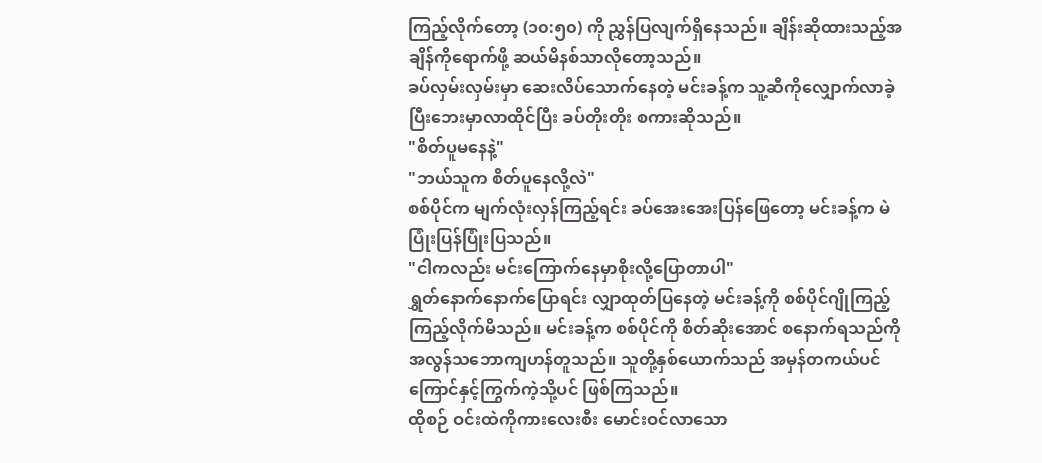ကြည့်လိုက်တော့ (၁၀:၅၀) ကို ညွှန်ပြလျက်ရှိနေသည်။ ချိန်းဆိုထားသည့်အချိန်ကိုရောက်ဖို့ ဆယ်မိနစ်သာလိုတော့သည်။
ခပ်လှမ်းလှမ်းမှာ ဆေးလိပ်သောက်နေတဲ့ မင်းခန့်က သူ့ဆီကိုလျှောက်လာခဲ့ပြီးဘေးမှာလာထိုင်ပြီး ခပ်တိုးတိုး စကားဆိုသည်။
"စိတ်ပူမနေနဲ့"
"ဘယ်သူက စိတ်ပူနေလို့လဲ"
စစ်ပိုင်က မျက်လုံးလှန်ကြည့်ရင်း ခပ်အေးအေးပြန်ဖြေတော့ မင်းခန့်က မဲပြုံးပြန်ပြုံးပြသည်။
"ငါကလည်း မင်းကြောက်နေမှာစိုးလို့ပြောတာပါ"
ရွှတ်နောက်နောက်ပြောရင်း လျှာထုတ်ပြနေတဲ့ မင်းခန့်ကို စစ်ပိုင်ဂျိုကြည့်ကြည့်လိုက်မိသည်။ မင်းခန့်က စစ်ပိုင်ကို စိတ်ဆိုးအောင် စနောက်ရသည်ကို အလွန်သဘောကျဟန်တူသည်။ သူတို့နှစ်ယောက်သည် အမှန်တကယ်ပင် ကြောင်နှင့်ကြွက်ကဲ့သို့ပင် ဖြစ်ကြသည်။
ထိုစဉ် ဝင်းထဲကိုကားလေးစီး မောင်းဝင်လာသော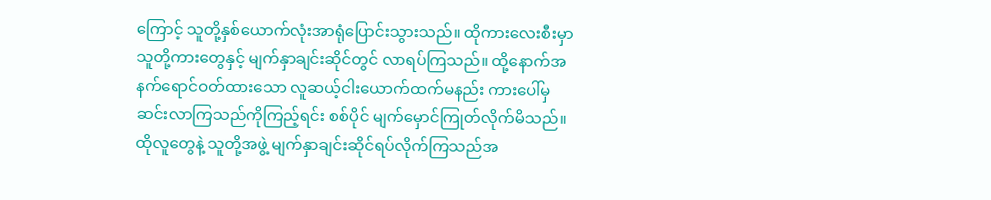ကြောင့် သူတို့နှစ်ယောက်လုံးအာရုံပြောင်းသွားသည်။ ထိုကားလေးစီးမှာ သူတို့ကားတွေနှင့် မျက်နှာချင်းဆိုင်တွင် လာရပ်ကြသည်။ ထို့နောက်အနက်ရောင်ဝတ်ထားသော လူဆယ့်ငါးယောက်ထက်မနည်း ကားပေါ်မှဆင်းလာကြသည်ကိုကြည့်ရင်း စစ်ပိုင် မျက်မှောင်ကြုတ်လိုက်မိသည်။ ထိုလူတွေနဲ့ သူတို့အဖွဲ့ မျက်နှာချင်းဆိုင်ရပ်လိုက်ကြသည်အ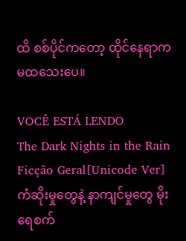ထိ စစ်ပိုင်ကတော့ ထိုင်နေရာက မထသေးပေ။

VOCÊ ESTÁ LENDO
The Dark Nights in the Rain
Ficção Geral[Unicode Ver] ကံဆိုးမှုတွေနဲ့ နာကျင်မှုတွေ မိုးရေစက်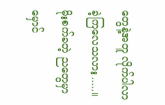တွေနဲ့အတူ လိုက်ပါလာခဲ့ကြလေသလား.....။ မိုးစက်ခတဲ့ ညတွေမှာ မှောင်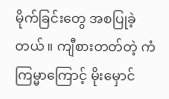မိုက်ခြင်းတွေ အစပြုခဲ့တယ်။ ကျီစားတတ်တဲ့ ကံကြမ္မာကြောင့် မိုးမှောင်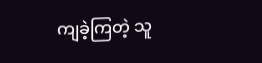ကျခဲ့ကြတဲ့ သူ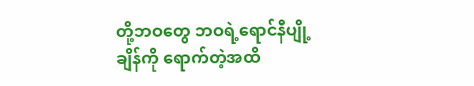တို့ဘဝတွေ ဘဝရဲ့ရောင်နီပျို့ချိန်ကို ရောက်တဲ့အထိ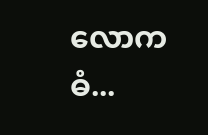လောကဓံ...